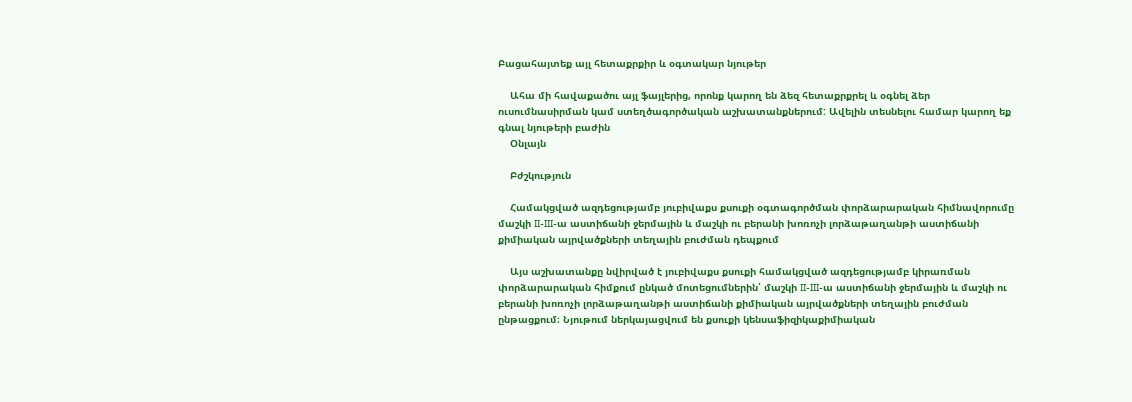Բացահայտեք այլ հետաքրքիր և օգտակար նյութեր

    Ահա մի հավաքածու այլ ֆայլերից, որոնք կարող են ձեզ հետաքրքրել և օգնել ձեր ուսումնասիրման կամ ստեղծագործական աշխատանքներում: Ավելին տեսնելու համար կարող եք գնալ նյութերի բաժին
    Օնլայն

    Բժշկություն

    Համակցված ազդեցությամբ յուբիվաքս քսուքի օգտագործման փորձարարական հիմնավորումը մաշկի II-III-ա աստիճանի ջերմային և մաշկի ու բերանի խոռոչի լորձաթաղանթի աստիճանի քիմիական այրվածքների տեղային բուժման դեպքում

    Այս աշխատանքը նվիրված է յուբիվաքս քսուքի համակցված ազդեցությամբ կիրառման փորձարարական հիմքում ընկած մոտեցումներին՝ մաշկի II-III-ա աստիճանի ջերմային և մաշկի ու բերանի խոռոչի լորձաթաղանթի աստիճանի քիմիական այրվածքների տեղային բուժման ընթացքում։ Նյութում ներկայացվում են քսուքի կենսաֆիզիկաքիմիական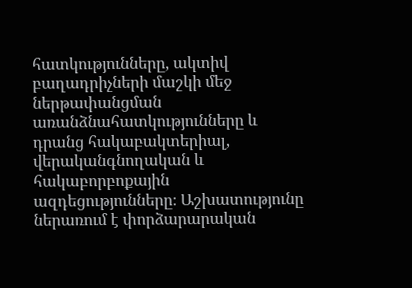հատկությունները, ակտիվ բաղադրիչների մաշկի մեջ ներթափանցման առանձնահատկությունները և դրանց հակաբակտերիալ, վերականգնողական և հակաբորբոքային ազդեցությունները։ Աշխատությունը ներառում է փորձարարական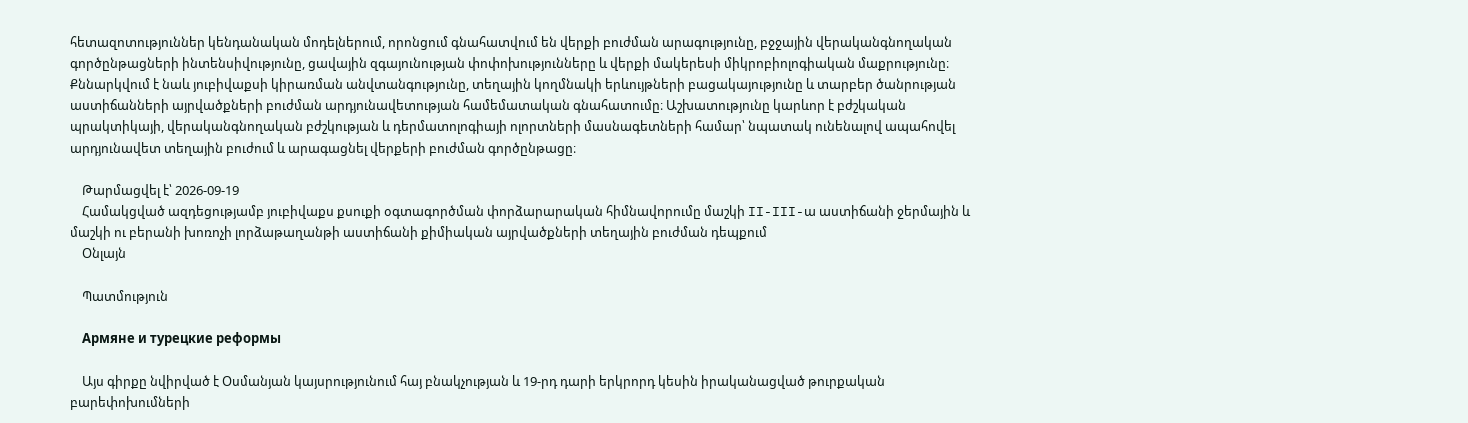հետազոտություններ կենդանական մոդելներում, որոնցում գնահատվում են վերքի բուժման արագությունը, բջջային վերականգնողական գործընթացների ինտենսիվությունը, ցավային զգայունության փոփոխությունները և վերքի մակերեսի միկրոբիոլոգիական մաքրությունը։ Քննարկվում է նաև յուբիվաքսի կիրառման անվտանգությունը, տեղային կողմնակի երևույթների բացակայությունը և տարբեր ծանրության աստիճանների այրվածքների բուժման արդյունավետության համեմատական գնահատումը։ Աշխատությունը կարևոր է բժշկական պրակտիկայի, վերականգնողական բժշկության և դերմատոլոգիայի ոլորտների մասնագետների համար՝ նպատակ ունենալով ապահովել արդյունավետ տեղային բուժում և արագացնել վերքերի բուժման գործընթացը։

    Թարմացվել է՝ 2026-09-19
    Համակցված ազդեցությամբ յուբիվաքս քսուքի օգտագործման փորձարարական հիմնավորումը մաշկի II-III-ա աստիճանի ջերմային և մաշկի ու բերանի խոռոչի լորձաթաղանթի աստիճանի քիմիական այրվածքների տեղային բուժման դեպքում
    Օնլայն

    Պատմություն

    Армяне и турецкие реформы

    Այս գիրքը նվիրված է Օսմանյան կայսրությունում հայ բնակչության և 19-րդ դարի երկրորդ կեսին իրականացված թուրքական բարեփոխումների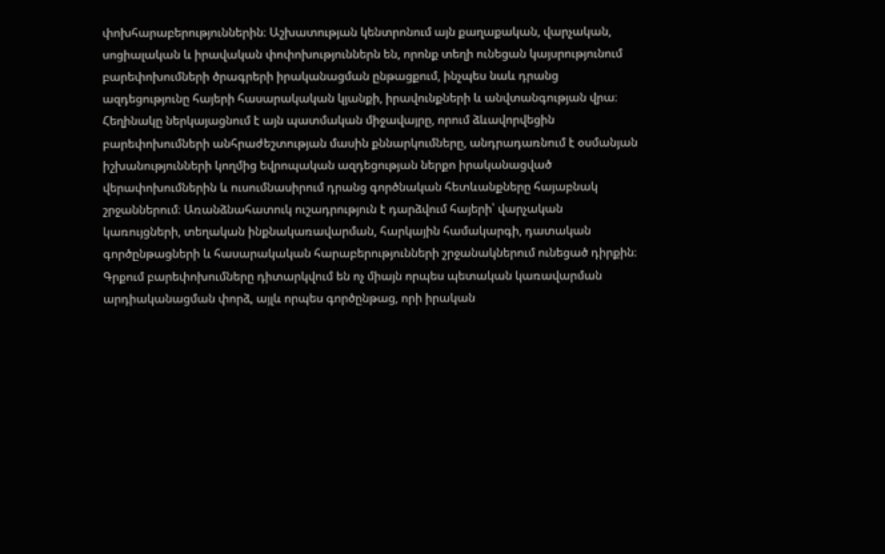փոխհարաբերություններին։ Աշխատության կենտրոնում այն քաղաքական, վարչական, սոցիալական և իրավական փոփոխություններն են, որոնք տեղի ունեցան կայսրությունում բարեփոխումների ծրագրերի իրականացման ընթացքում, ինչպես նաև դրանց ազդեցությունը հայերի հասարակական կյանքի, իրավունքների և անվտանգության վրա։ Հեղինակը ներկայացնում է այն պատմական միջավայրը, որում ձևավորվեցին բարեփոխումների անհրաժեշտության մասին քննարկումները, անդրադառնում է օսմանյան իշխանությունների կողմից եվրոպական ազդեցության ներքո իրականացված վերափոխումներին և ուսումնասիրում դրանց գործնական հետևանքները հայաբնակ շրջաններում։ Առանձնահատուկ ուշադրություն է դարձվում հայերի՝ վարչական կառույցների, տեղական ինքնակառավարման, հարկային համակարգի, դատական գործընթացների և հասարակական հարաբերությունների շրջանակներում ունեցած դիրքին։ Գրքում բարեփոխումները դիտարկվում են ոչ միայն որպես պետական կառավարման արդիականացման փորձ, այլև որպես գործընթաց, որի իրական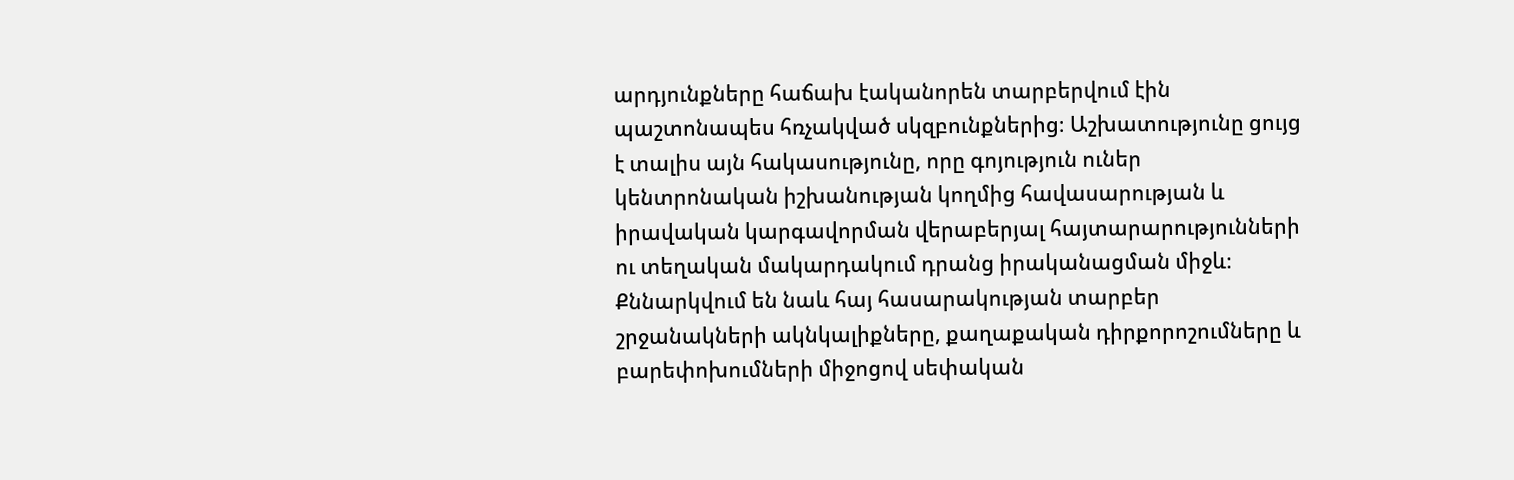արդյունքները հաճախ էականորեն տարբերվում էին պաշտոնապես հռչակված սկզբունքներից։ Աշխատությունը ցույց է տալիս այն հակասությունը, որը գոյություն ուներ կենտրոնական իշխանության կողմից հավասարության և իրավական կարգավորման վերաբերյալ հայտարարությունների ու տեղական մակարդակում դրանց իրականացման միջև։ Քննարկվում են նաև հայ հասարակության տարբեր շրջանակների ակնկալիքները, քաղաքական դիրքորոշումները և բարեփոխումների միջոցով սեփական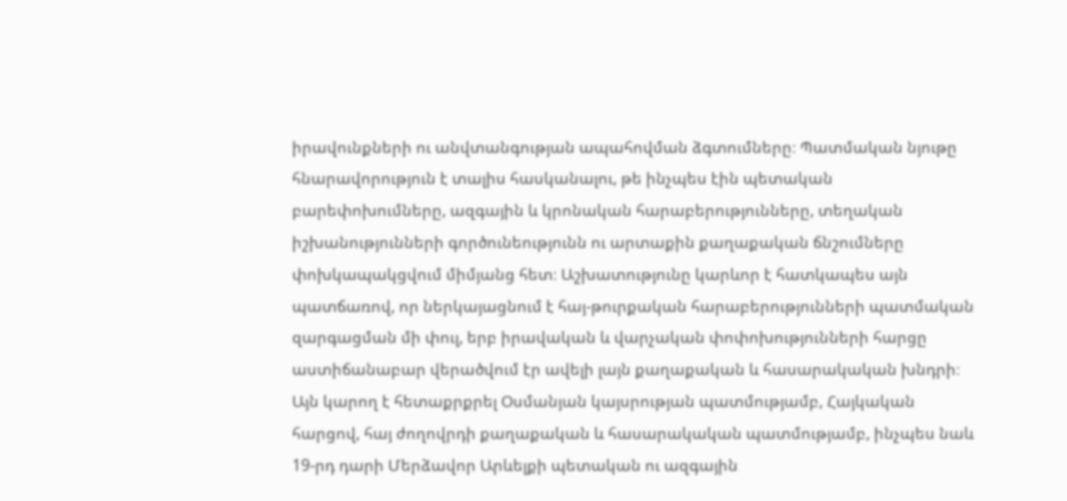իրավունքների ու անվտանգության ապահովման ձգտումները։ Պատմական նյութը հնարավորություն է տալիս հասկանալու, թե ինչպես էին պետական բարեփոխումները, ազգային և կրոնական հարաբերությունները, տեղական իշխանությունների գործունեությունն ու արտաքին քաղաքական ճնշումները փոխկապակցվում միմյանց հետ։ Աշխատությունը կարևոր է հատկապես այն պատճառով, որ ներկայացնում է հայ-թուրքական հարաբերությունների պատմական զարգացման մի փուլ, երբ իրավական և վարչական փոփոխությունների հարցը աստիճանաբար վերածվում էր ավելի լայն քաղաքական և հասարակական խնդրի։ Այն կարող է հետաքրքրել Օսմանյան կայսրության պատմությամբ, Հայկական հարցով, հայ ժողովրդի քաղաքական և հասարակական պատմությամբ, ինչպես նաև 19-րդ դարի Մերձավոր Արևելքի պետական ու ազգային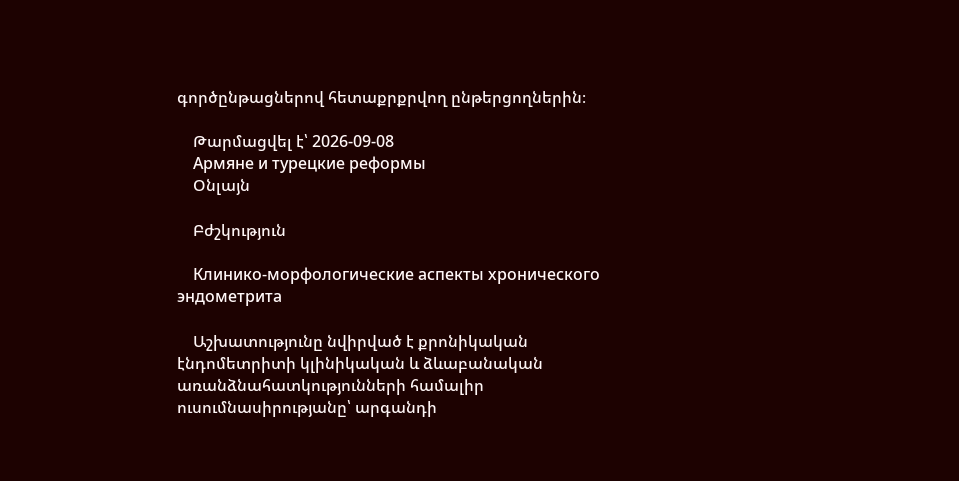գործընթացներով հետաքրքրվող ընթերցողներին։

    Թարմացվել է՝ 2026-09-08
    Армяне и турецкие реформы
    Օնլայն

    Բժշկություն

    Клинико-морфологические аспекты хронического эндометрита

    Աշխատությունը նվիրված է քրոնիկական էնդոմետրիտի կլինիկական և ձևաբանական առանձնահատկությունների համալիր ուսումնասիրությանը՝ արգանդի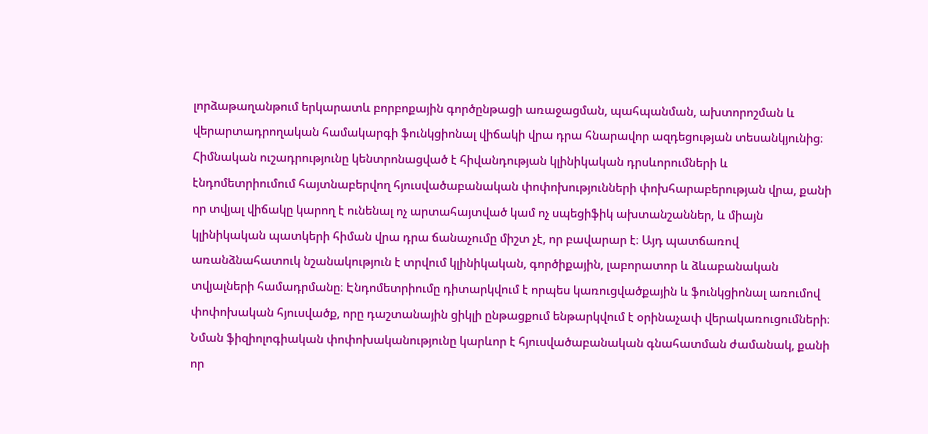լորձաթաղանթում երկարատև բորբոքային գործընթացի առաջացման, պահպանման, ախտորոշման և վերարտադրողական համակարգի ֆունկցիոնալ վիճակի վրա դրա հնարավոր ազդեցության տեսանկյունից։ Հիմնական ուշադրությունը կենտրոնացված է հիվանդության կլինիկական դրսևորումների և էնդոմետրիումում հայտնաբերվող հյուսվածաբանական փոփոխությունների փոխհարաբերության վրա, քանի որ տվյալ վիճակը կարող է ունենալ ոչ արտահայտված կամ ոչ սպեցիֆիկ ախտանշաններ, և միայն կլինիկական պատկերի հիման վրա դրա ճանաչումը միշտ չէ, որ բավարար է։ Այդ պատճառով առանձնահատուկ նշանակություն է տրվում կլինիկական, գործիքային, լաբորատոր և ձևաբանական տվյալների համադրմանը։ Էնդոմետրիումը դիտարկվում է որպես կառուցվածքային և ֆունկցիոնալ առումով փոփոխական հյուսվածք, որը դաշտանային ցիկլի ընթացքում ենթարկվում է օրինաչափ վերակառուցումների։ Նման ֆիզիոլոգիական փոփոխականությունը կարևոր է հյուսվածաբանական գնահատման ժամանակ, քանի որ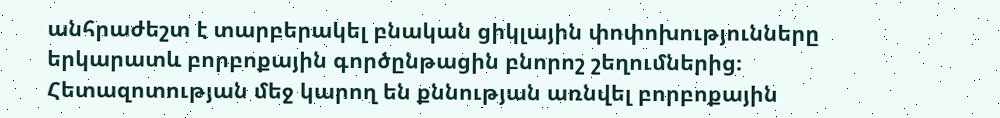անհրաժեշտ է տարբերակել բնական ցիկլային փոփոխությունները երկարատև բորբոքային գործընթացին բնորոշ շեղումներից։ Հետազոտության մեջ կարող են քննության առնվել բորբոքային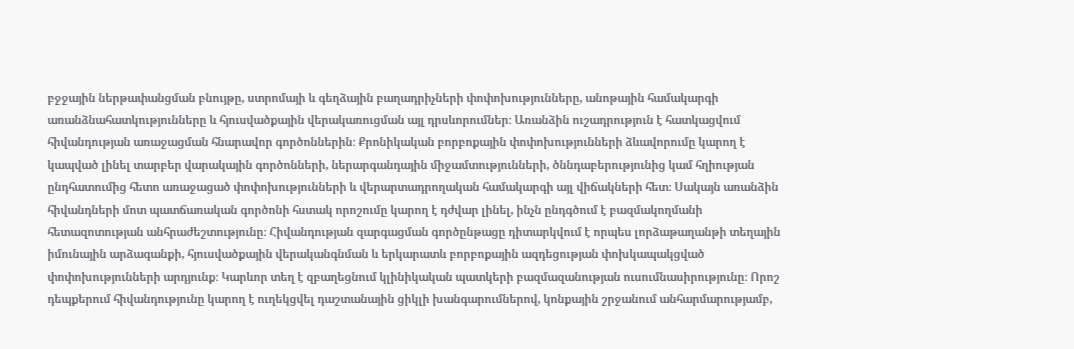բջջային ներթափանցման բնույթը, ստրոմայի և գեղձային բաղադրիչների փոփոխությունները, անոթային համակարգի առանձնահատկությունները և հյուսվածքային վերակառուցման այլ դրսևորումներ։ Առանձին ուշադրություն է հատկացվում հիվանդության առաջացման հնարավոր գործոններին։ Քրոնիկական բորբոքային փոփոխությունների ձևավորումը կարող է կապված լինել տարբեր վարակային գործոնների, ներարգանդային միջամտությունների, ծննդաբերությունից կամ հղիության ընդհատումից հետո առաջացած փոփոխությունների և վերարտադրողական համակարգի այլ վիճակների հետ։ Սակայն առանձին հիվանդների մոտ պատճառական գործոնի հստակ որոշումը կարող է դժվար լինել, ինչն ընդգծում է բազմակողմանի հետազոտության անհրաժեշտությունը։ Հիվանդության զարգացման գործընթացը դիտարկվում է որպես լորձաթաղանթի տեղային իմունային արձագանքի, հյուսվածքային վերականգնման և երկարատև բորբոքային ազդեցության փոխկապակցված փոփոխությունների արդյունք։ Կարևոր տեղ է զբաղեցնում կլինիկական պատկերի բազմազանության ուսումնասիրությունը։ Որոշ դեպքերում հիվանդությունը կարող է ուղեկցվել դաշտանային ցիկլի խանգարումներով, կոնքային շրջանում անհարմարությամբ,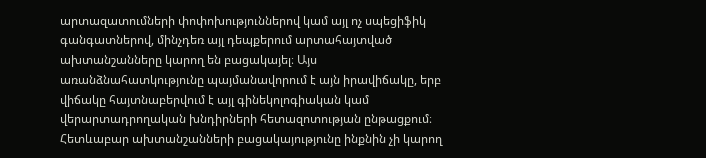արտազատումների փոփոխություններով կամ այլ ոչ սպեցիֆիկ գանգատներով, մինչդեռ այլ դեպքերում արտահայտված ախտանշանները կարող են բացակայել։ Այս առանձնահատկությունը պայմանավորում է այն իրավիճակը, երբ վիճակը հայտնաբերվում է այլ գինեկոլոգիական կամ վերարտադրողական խնդիրների հետազոտության ընթացքում։ Հետևաբար ախտանշանների բացակայությունը ինքնին չի կարող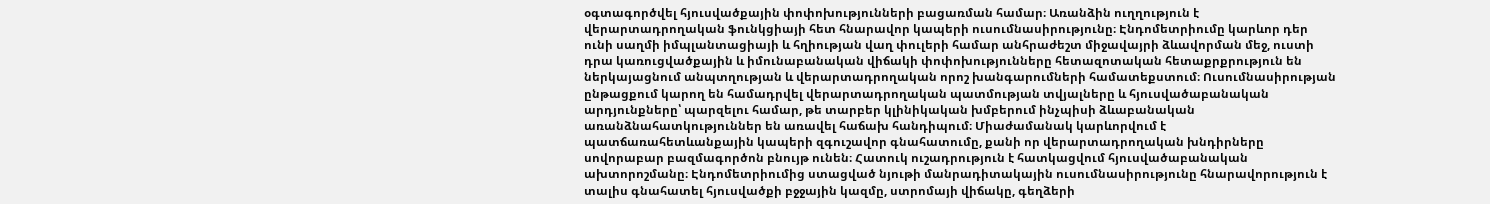օգտագործվել հյուսվածքային փոփոխությունների բացառման համար։ Առանձին ուղղություն է վերարտադրողական ֆունկցիայի հետ հնարավոր կապերի ուսումնասիրությունը։ Էնդոմետրիումը կարևոր դեր ունի սաղմի իմպլանտացիայի և հղիության վաղ փուլերի համար անհրաժեշտ միջավայրի ձևավորման մեջ, ուստի դրա կառուցվածքային և իմունաբանական վիճակի փոփոխությունները հետազոտական հետաքրքրություն են ներկայացնում անպտղության և վերարտադրողական որոշ խանգարումների համատեքստում։ Ուսումնասիրության ընթացքում կարող են համադրվել վերարտադրողական պատմության տվյալները և հյուսվածաբանական արդյունքները՝ պարզելու համար, թե տարբեր կլինիկական խմբերում ինչպիսի ձևաբանական առանձնահատկություններ են առավել հաճախ հանդիպում։ Միաժամանակ կարևորվում է պատճառահետևանքային կապերի զգուշավոր գնահատումը, քանի որ վերարտադրողական խնդիրները սովորաբար բազմագործոն բնույթ ունեն։ Հատուկ ուշադրություն է հատկացվում հյուսվածաբանական ախտորոշմանը։ Էնդոմետրիումից ստացված նյութի մանրադիտակային ուսումնասիրությունը հնարավորություն է տալիս գնահատել հյուսվածքի բջջային կազմը, ստրոմայի վիճակը, գեղձերի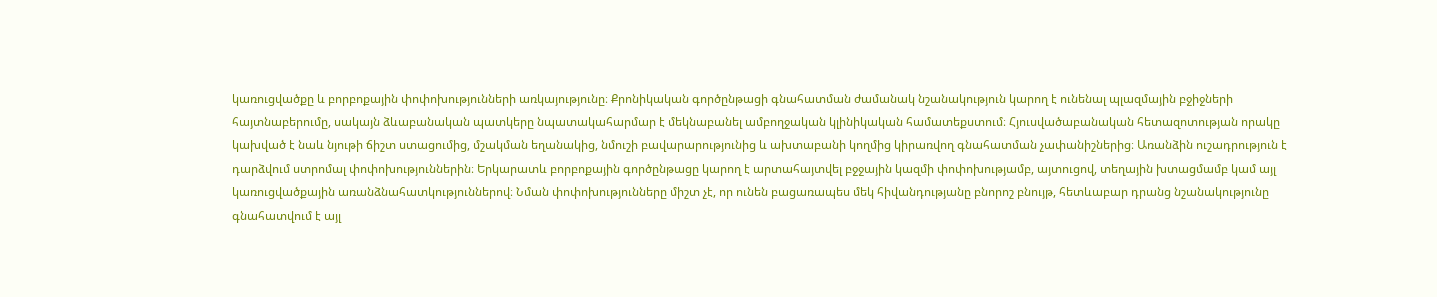կառուցվածքը և բորբոքային փոփոխությունների առկայությունը։ Քրոնիկական գործընթացի գնահատման ժամանակ նշանակություն կարող է ունենալ պլազմային բջիջների հայտնաբերումը, սակայն ձևաբանական պատկերը նպատակահարմար է մեկնաբանել ամբողջական կլինիկական համատեքստում։ Հյուսվածաբանական հետազոտության որակը կախված է նաև նյութի ճիշտ ստացումից, մշակման եղանակից, նմուշի բավարարությունից և ախտաբանի կողմից կիրառվող գնահատման չափանիշներից։ Առանձին ուշադրություն է դարձվում ստրոմալ փոփոխություններին։ Երկարատև բորբոքային գործընթացը կարող է արտահայտվել բջջային կազմի փոփոխությամբ, այտուցով, տեղային խտացմամբ կամ այլ կառուցվածքային առանձնահատկություններով։ Նման փոփոխությունները միշտ չէ, որ ունեն բացառապես մեկ հիվանդությանը բնորոշ բնույթ, հետևաբար դրանց նշանակությունը գնահատվում է այլ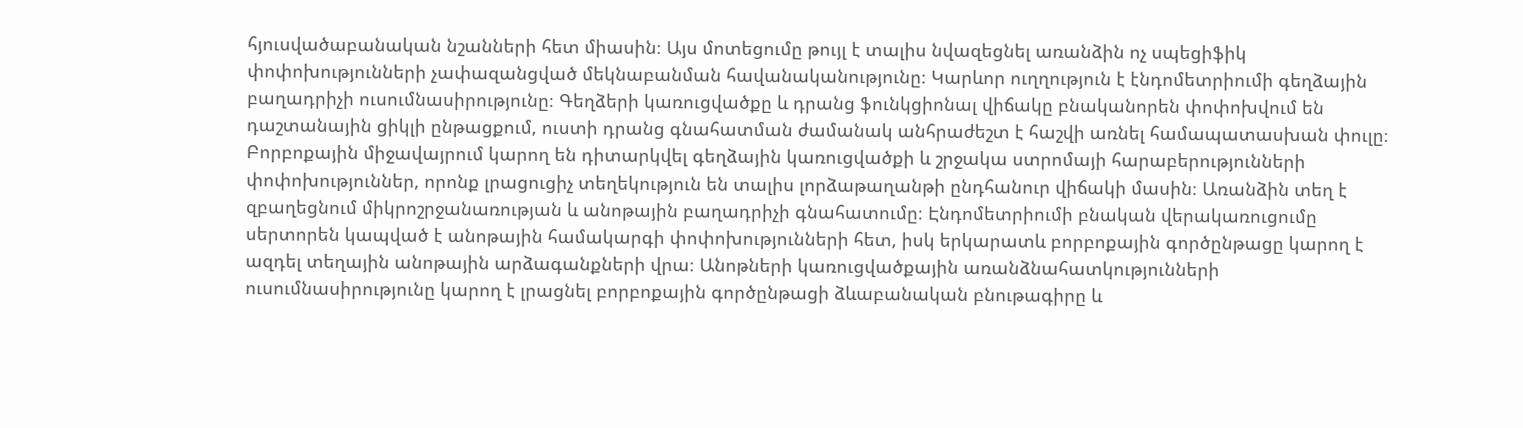հյուսվածաբանական նշանների հետ միասին։ Այս մոտեցումը թույլ է տալիս նվազեցնել առանձին ոչ սպեցիֆիկ փոփոխությունների չափազանցված մեկնաբանման հավանականությունը։ Կարևոր ուղղություն է էնդոմետրիումի գեղձային բաղադրիչի ուսումնասիրությունը։ Գեղձերի կառուցվածքը և դրանց ֆունկցիոնալ վիճակը բնականորեն փոփոխվում են դաշտանային ցիկլի ընթացքում, ուստի դրանց գնահատման ժամանակ անհրաժեշտ է հաշվի առնել համապատասխան փուլը։ Բորբոքային միջավայրում կարող են դիտարկվել գեղձային կառուցվածքի և շրջակա ստրոմայի հարաբերությունների փոփոխություններ, որոնք լրացուցիչ տեղեկություն են տալիս լորձաթաղանթի ընդհանուր վիճակի մասին։ Առանձին տեղ է զբաղեցնում միկրոշրջանառության և անոթային բաղադրիչի գնահատումը։ Էնդոմետրիումի բնական վերակառուցումը սերտորեն կապված է անոթային համակարգի փոփոխությունների հետ, իսկ երկարատև բորբոքային գործընթացը կարող է ազդել տեղային անոթային արձագանքների վրա։ Անոթների կառուցվածքային առանձնահատկությունների ուսումնասիրությունը կարող է լրացնել բորբոքային գործընթացի ձևաբանական բնութագիրը և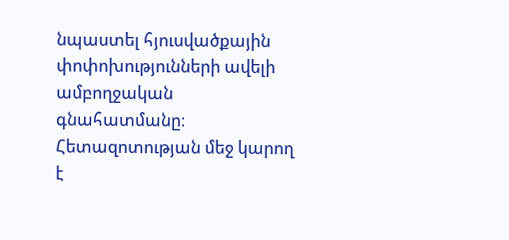նպաստել հյուսվածքային փոփոխությունների ավելի ամբողջական գնահատմանը։ Հետազոտության մեջ կարող է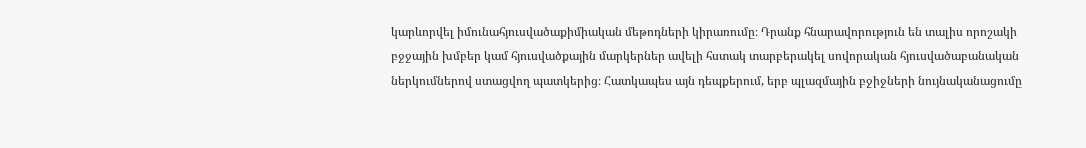կարևորվել իմունահյուսվածաքիմիական մեթոդների կիրառումը։ Դրանք հնարավորություն են տալիս որոշակի բջջային խմբեր կամ հյուսվածքային մարկերներ ավելի հստակ տարբերակել սովորական հյուսվածաբանական ներկումներով ստացվող պատկերից։ Հատկապես այն դեպքերում, երբ պլազմային բջիջների նույնականացումը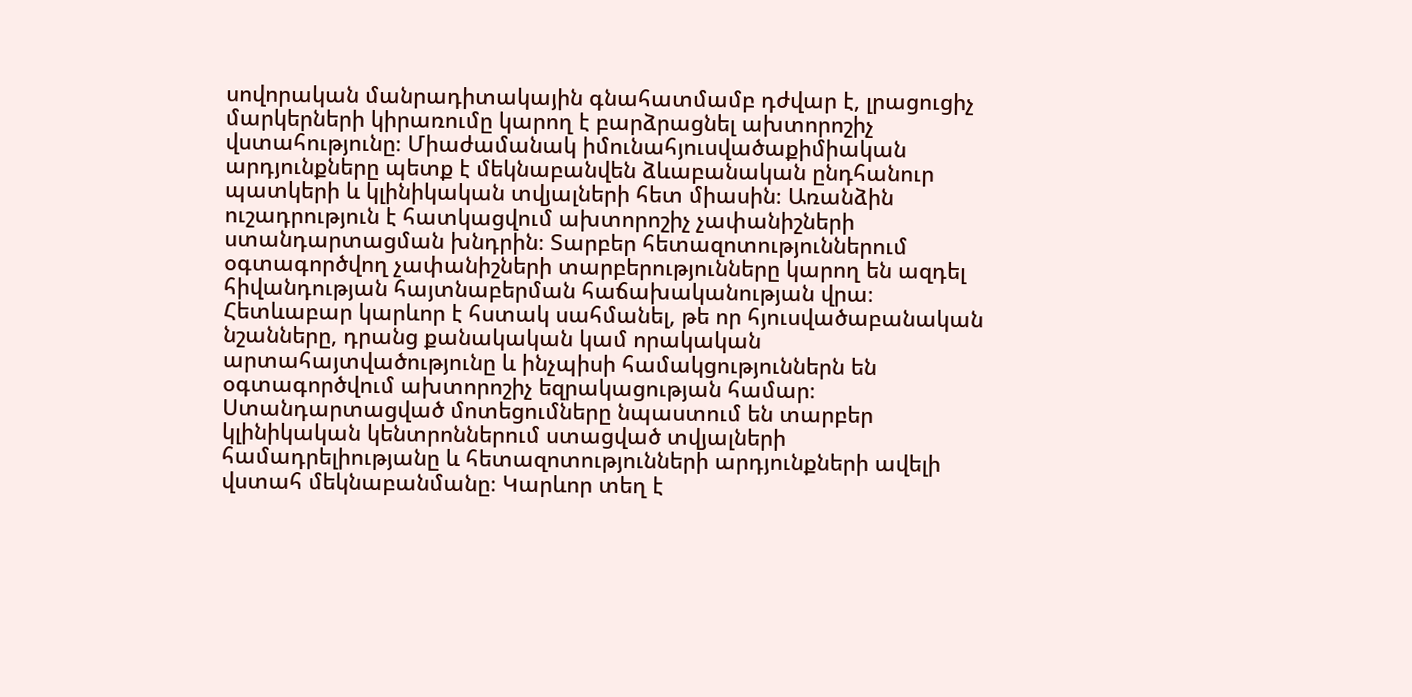սովորական մանրադիտակային գնահատմամբ դժվար է, լրացուցիչ մարկերների կիրառումը կարող է բարձրացնել ախտորոշիչ վստահությունը։ Միաժամանակ իմունահյուսվածաքիմիական արդյունքները պետք է մեկնաբանվեն ձևաբանական ընդհանուր պատկերի և կլինիկական տվյալների հետ միասին։ Առանձին ուշադրություն է հատկացվում ախտորոշիչ չափանիշների ստանդարտացման խնդրին։ Տարբեր հետազոտություններում օգտագործվող չափանիշների տարբերությունները կարող են ազդել հիվանդության հայտնաբերման հաճախականության վրա։ Հետևաբար կարևոր է հստակ սահմանել, թե որ հյուսվածաբանական նշանները, դրանց քանակական կամ որակական արտահայտվածությունը և ինչպիսի համակցություններն են օգտագործվում ախտորոշիչ եզրակացության համար։ Ստանդարտացված մոտեցումները նպաստում են տարբեր կլինիկական կենտրոններում ստացված տվյալների համադրելիությանը և հետազոտությունների արդյունքների ավելի վստահ մեկնաբանմանը։ Կարևոր տեղ է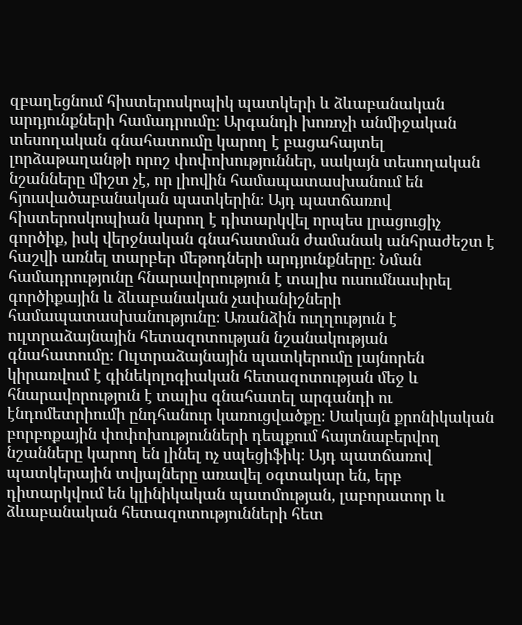զբաղեցնում հիստերոսկոպիկ պատկերի և ձևաբանական արդյունքների համադրումը։ Արգանդի խոռոչի անմիջական տեսողական գնահատումը կարող է բացահայտել լորձաթաղանթի որոշ փոփոխություններ, սակայն տեսողական նշանները միշտ չէ, որ լիովին համապատասխանում են հյուսվածաբանական պատկերին։ Այդ պատճառով հիստերոսկոպիան կարող է դիտարկվել որպես լրացուցիչ գործիք, իսկ վերջնական գնահատման ժամանակ անհրաժեշտ է հաշվի առնել տարբեր մեթոդների արդյունքները։ Նման համադրությունը հնարավորություն է տալիս ուսումնասիրել գործիքային և ձևաբանական չափանիշների համապատասխանությունը։ Առանձին ուղղություն է ուլտրաձայնային հետազոտության նշանակության գնահատումը։ Ուլտրաձայնային պատկերումը լայնորեն կիրառվում է գինեկոլոգիական հետազոտության մեջ և հնարավորություն է տալիս գնահատել արգանդի ու էնդոմետրիումի ընդհանուր կառուցվածքը։ Սակայն քրոնիկական բորբոքային փոփոխությունների դեպքում հայտնաբերվող նշանները կարող են լինել ոչ սպեցիֆիկ։ Այդ պատճառով պատկերային տվյալները առավել օգտակար են, երբ դիտարկվում են կլինիկական պատմության, լաբորատոր և ձևաբանական հետազոտությունների հետ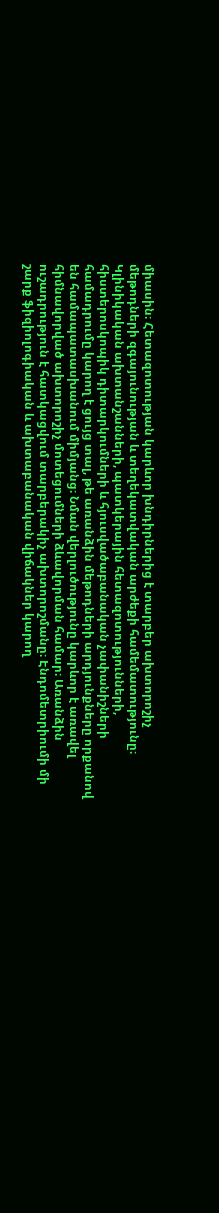միասին։ Հետազոտության կարևոր խնդիրներից է տարբեր ախտորոշիչ մեթոդների զգայունության և տեղեկատվական արժեքի համեմատությունը։ Կլինիկական ախտանշանների, պատկերային հետազոտությունների, հիստերոսկոպիկ դիտարկումների և հյուսվածաբանական չափանիշների համադրումը կարող է ցույց տալ, թե առանձին մեթոդների արդյունքները որքանով են համապատասխանում միմյանց։ Նման վերլուծությունը կարևոր է առավել հիմնավորված ախտորոշիչ մոտեցումների ձևավորման համար։ Առանձին ուշադրություն է հատկացվում տարբերակիչ ախտորոշմանը։ Էնդոմետրիումի մի շարք ֆիզիոլոգիական և ախտաբանական վիճակներ կարող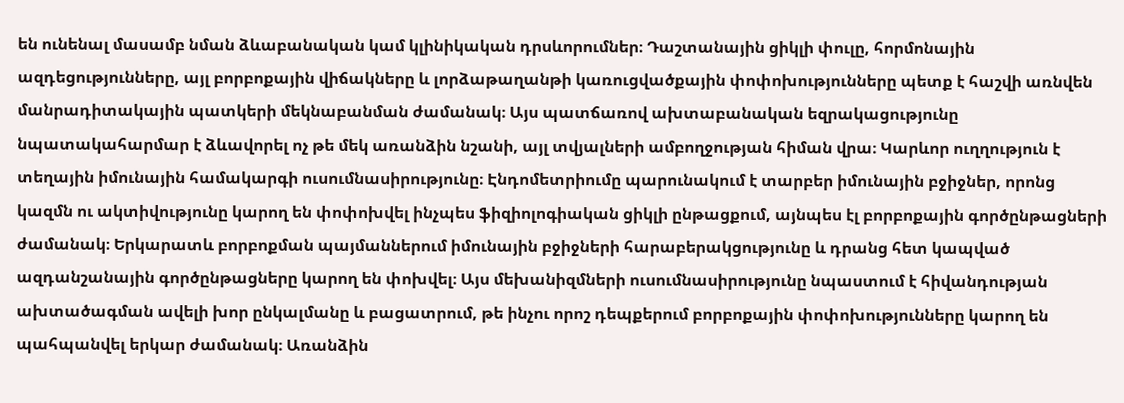են ունենալ մասամբ նման ձևաբանական կամ կլինիկական դրսևորումներ։ Դաշտանային ցիկլի փուլը, հորմոնային ազդեցությունները, այլ բորբոքային վիճակները և լորձաթաղանթի կառուցվածքային փոփոխությունները պետք է հաշվի առնվեն մանրադիտակային պատկերի մեկնաբանման ժամանակ։ Այս պատճառով ախտաբանական եզրակացությունը նպատակահարմար է ձևավորել ոչ թե մեկ առանձին նշանի, այլ տվյալների ամբողջության հիման վրա։ Կարևոր ուղղություն է տեղային իմունային համակարգի ուսումնասիրությունը։ Էնդոմետրիումը պարունակում է տարբեր իմունային բջիջներ, որոնց կազմն ու ակտիվությունը կարող են փոփոխվել ինչպես ֆիզիոլոգիական ցիկլի ընթացքում, այնպես էլ բորբոքային գործընթացների ժամանակ։ Երկարատև բորբոքման պայմաններում իմունային բջիջների հարաբերակցությունը և դրանց հետ կապված ազդանշանային գործընթացները կարող են փոխվել։ Այս մեխանիզմների ուսումնասիրությունը նպաստում է հիվանդության ախտածագման ավելի խոր ընկալմանը և բացատրում, թե ինչու որոշ դեպքերում բորբոքային փոփոխությունները կարող են պահպանվել երկար ժամանակ։ Առանձին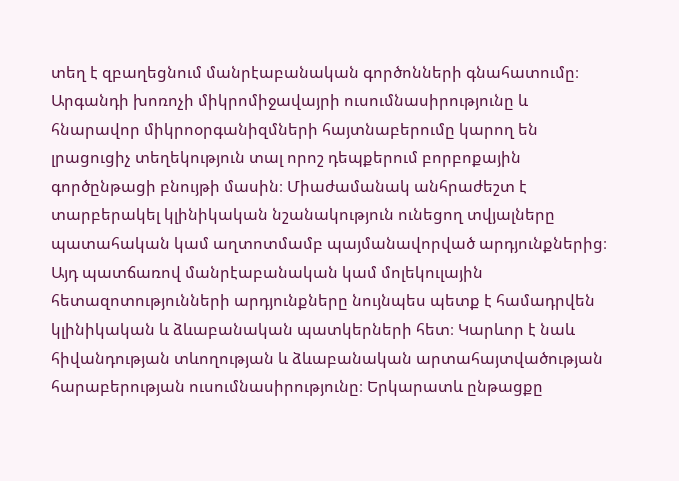տեղ է զբաղեցնում մանրէաբանական գործոնների գնահատումը։ Արգանդի խոռոչի միկրոմիջավայրի ուսումնասիրությունը և հնարավոր միկրոօրգանիզմների հայտնաբերումը կարող են լրացուցիչ տեղեկություն տալ որոշ դեպքերում բորբոքային գործընթացի բնույթի մասին։ Միաժամանակ անհրաժեշտ է տարբերակել կլինիկական նշանակություն ունեցող տվյալները պատահական կամ աղտոտմամբ պայմանավորված արդյունքներից։ Այդ պատճառով մանրէաբանական կամ մոլեկուլային հետազոտությունների արդյունքները նույնպես պետք է համադրվեն կլինիկական և ձևաբանական պատկերների հետ։ Կարևոր է նաև հիվանդության տևողության և ձևաբանական արտահայտվածության հարաբերության ուսումնասիրությունը։ Երկարատև ընթացքը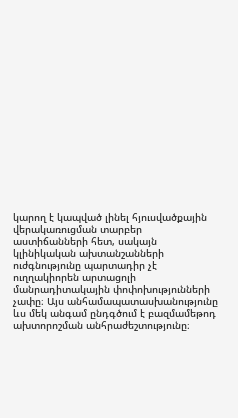կարող է կապված լինել հյուսվածքային վերակառուցման տարբեր աստիճանների հետ, սակայն կլինիկական ախտանշանների ուժգնությունը պարտադիր չէ ուղղակիորեն արտացոլի մանրադիտակային փոփոխությունների չափը։ Այս անհամապատասխանությունը ևս մեկ անգամ ընդգծում է բազմամեթոդ ախտորոշման անհրաժեշտությունը։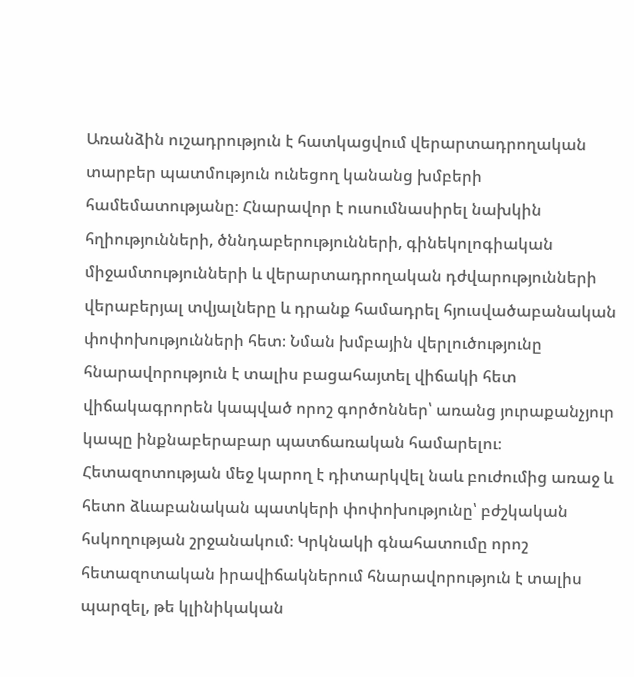Առանձին ուշադրություն է հատկացվում վերարտադրողական տարբեր պատմություն ունեցող կանանց խմբերի համեմատությանը։ Հնարավոր է ուսումնասիրել նախկին հղիությունների, ծննդաբերությունների, գինեկոլոգիական միջամտությունների և վերարտադրողական դժվարությունների վերաբերյալ տվյալները և դրանք համադրել հյուսվածաբանական փոփոխությունների հետ։ Նման խմբային վերլուծությունը հնարավորություն է տալիս բացահայտել վիճակի հետ վիճակագրորեն կապված որոշ գործոններ՝ առանց յուրաքանչյուր կապը ինքնաբերաբար պատճառական համարելու։ Հետազոտության մեջ կարող է դիտարկվել նաև բուժումից առաջ և հետո ձևաբանական պատկերի փոփոխությունը՝ բժշկական հսկողության շրջանակում։ Կրկնակի գնահատումը որոշ հետազոտական իրավիճակներում հնարավորություն է տալիս պարզել, թե կլինիկական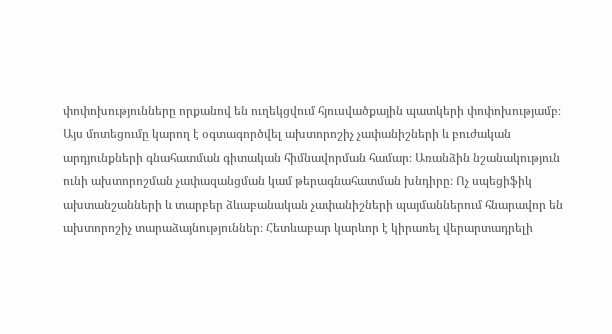փոփոխությունները որքանով են ուղեկցվում հյուսվածքային պատկերի փոփոխությամբ։ Այս մոտեցումը կարող է օգտագործվել ախտորոշիչ չափանիշների և բուժական արդյունքների գնահատման գիտական հիմնավորման համար։ Առանձին նշանակություն ունի ախտորոշման չափազանցման կամ թերագնահատման խնդիրը։ Ոչ սպեցիֆիկ ախտանշանների և տարբեր ձևաբանական չափանիշների պայմաններում հնարավոր են ախտորոշիչ տարաձայնություններ։ Հետևաբար կարևոր է կիրառել վերարտադրելի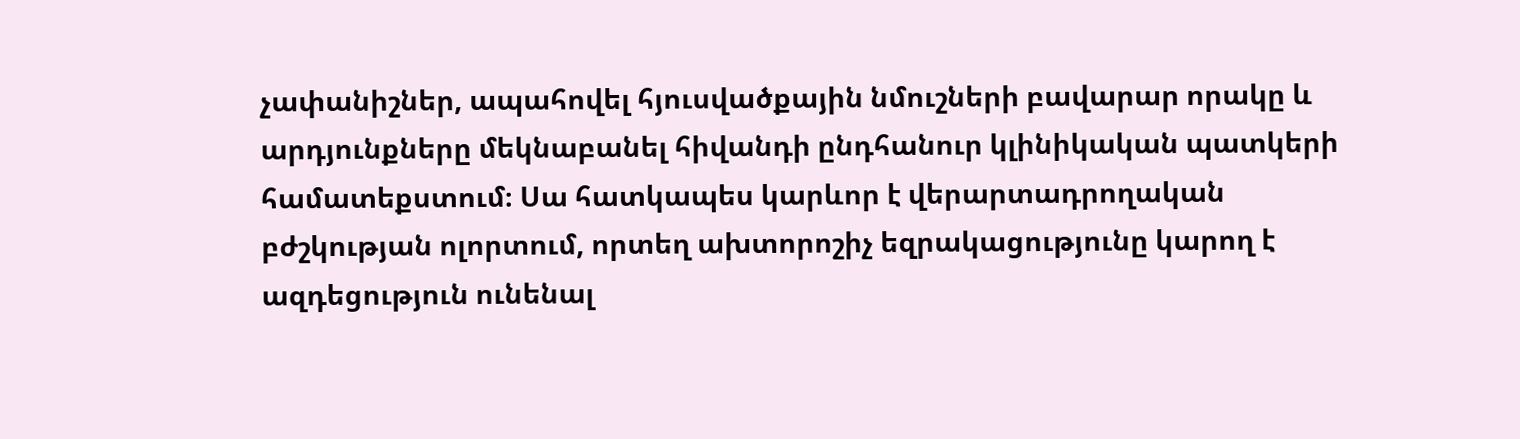չափանիշներ, ապահովել հյուսվածքային նմուշների բավարար որակը և արդյունքները մեկնաբանել հիվանդի ընդհանուր կլինիկական պատկերի համատեքստում։ Սա հատկապես կարևոր է վերարտադրողական բժշկության ոլորտում, որտեղ ախտորոշիչ եզրակացությունը կարող է ազդեցություն ունենալ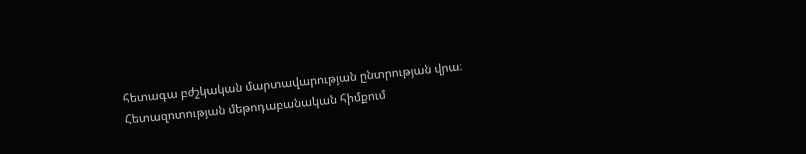հետագա բժշկական մարտավարության ընտրության վրա։ Հետազոտության մեթոդաբանական հիմքում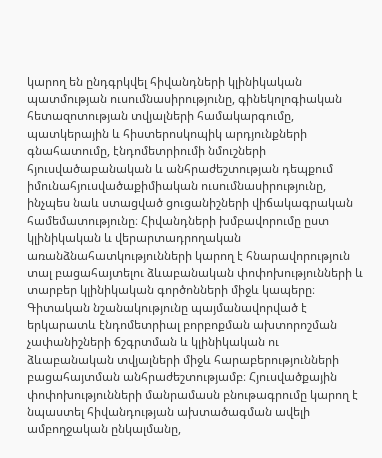կարող են ընդգրկվել հիվանդների կլինիկական պատմության ուսումնասիրությունը, գինեկոլոգիական հետազոտության տվյալների համակարգումը, պատկերային և հիստերոսկոպիկ արդյունքների գնահատումը, էնդոմետրիումի նմուշների հյուսվածաբանական և անհրաժեշտության դեպքում իմունահյուսվածաքիմիական ուսումնասիրությունը, ինչպես նաև ստացված ցուցանիշների վիճակագրական համեմատությունը։ Հիվանդների խմբավորումը ըստ կլինիկական և վերարտադրողական առանձնահատկությունների կարող է հնարավորություն տալ բացահայտելու ձևաբանական փոփոխությունների և տարբեր կլինիկական գործոնների միջև կապերը։ Գիտական նշանակությունը պայմանավորված է երկարատև էնդոմետրիալ բորբոքման ախտորոշման չափանիշների ճշգրտման և կլինիկական ու ձևաբանական տվյալների միջև հարաբերությունների բացահայտման անհրաժեշտությամբ։ Հյուսվածքային փոփոխությունների մանրամասն բնութագրումը կարող է նպաստել հիվանդության ախտածագման ավելի ամբողջական ընկալմանը,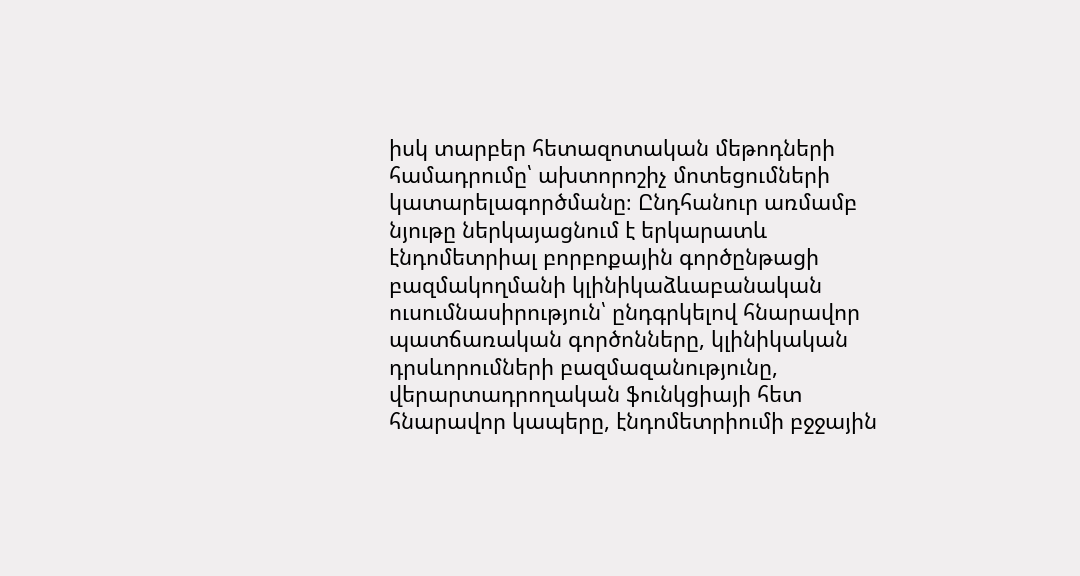իսկ տարբեր հետազոտական մեթոդների համադրումը՝ ախտորոշիչ մոտեցումների կատարելագործմանը։ Ընդհանուր առմամբ նյութը ներկայացնում է երկարատև էնդոմետրիալ բորբոքային գործընթացի բազմակողմանի կլինիկաձևաբանական ուսումնասիրություն՝ ընդգրկելով հնարավոր պատճառական գործոնները, կլինիկական դրսևորումների բազմազանությունը, վերարտադրողական ֆունկցիայի հետ հնարավոր կապերը, էնդոմետրիումի բջջային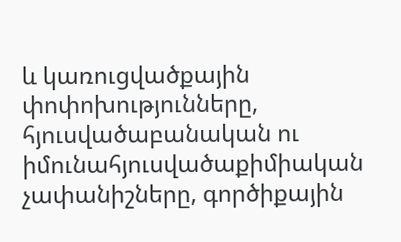և կառուցվածքային փոփոխությունները, հյուսվածաբանական ու իմունահյուսվածաքիմիական չափանիշները, գործիքային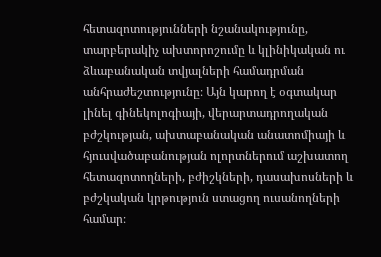հետազոտությունների նշանակությունը, տարբերակիչ ախտորոշումը և կլինիկական ու ձևաբանական տվյալների համադրման անհրաժեշտությունը։ Այն կարող է օգտակար լինել գինեկոլոգիայի, վերարտադրողական բժշկության, ախտաբանական անատոմիայի և հյուսվածաբանության ոլորտներում աշխատող հետազոտողների, բժիշկների, դասախոսների և բժշկական կրթություն ստացող ուսանողների համար։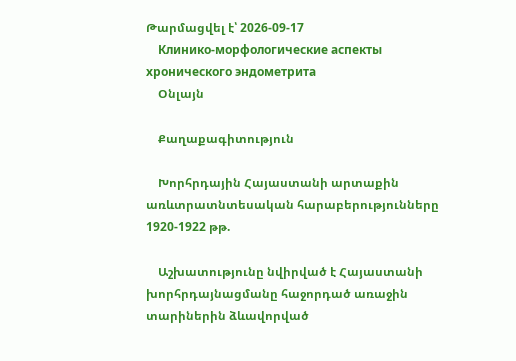Թարմացվել է՝ 2026-09-17
    Клинико-морфологические аспекты хронического эндометрита
    Օնլայն

    Քաղաքագիտություն

    Խորհրդային Հայաստանի արտաքին առևտրատնտեսական հարաբերությունները 1920-1922 թթ.

    Աշխատությունը նվիրված է Հայաստանի խորհրդայնացմանը հաջորդած առաջին տարիներին ձևավորված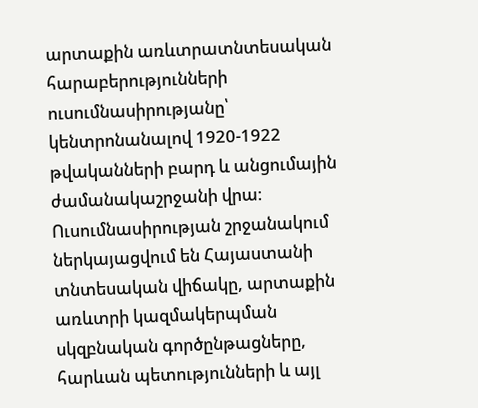արտաքին առևտրատնտեսական հարաբերությունների ուսումնասիրությանը՝ կենտրոնանալով 1920-1922 թվականների բարդ և անցումային ժամանակաշրջանի վրա։ Ուսումնասիրության շրջանակում ներկայացվում են Հայաստանի տնտեսական վիճակը, արտաքին առևտրի կազմակերպման սկզբնական գործընթացները, հարևան պետությունների և այլ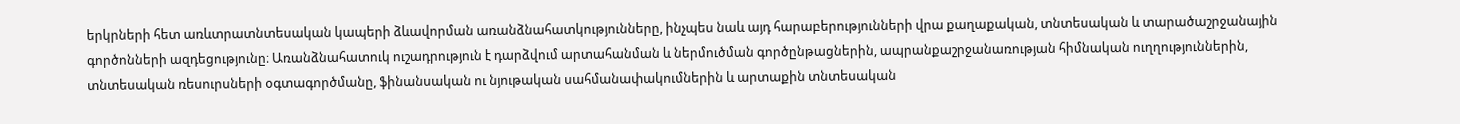երկրների հետ առևտրատնտեսական կապերի ձևավորման առանձնահատկությունները, ինչպես նաև այդ հարաբերությունների վրա քաղաքական, տնտեսական և տարածաշրջանային գործոնների ազդեցությունը։ Առանձնահատուկ ուշադրություն է դարձվում արտահանման և ներմուծման գործընթացներին, ապրանքաշրջանառության հիմնական ուղղություններին, տնտեսական ռեսուրսների օգտագործմանը, ֆինանսական ու նյութական սահմանափակումներին և արտաքին տնտեսական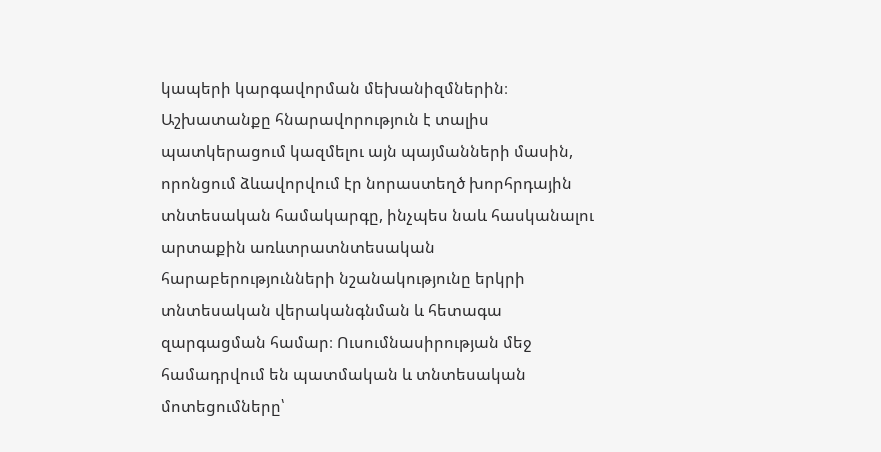կապերի կարգավորման մեխանիզմներին։ Աշխատանքը հնարավորություն է տալիս պատկերացում կազմելու այն պայմանների մասին, որոնցում ձևավորվում էր նորաստեղծ խորհրդային տնտեսական համակարգը, ինչպես նաև հասկանալու արտաքին առևտրատնտեսական հարաբերությունների նշանակությունը երկրի տնտեսական վերականգնման և հետագա զարգացման համար։ Ուսումնասիրության մեջ համադրվում են պատմական և տնտեսական մոտեցումները՝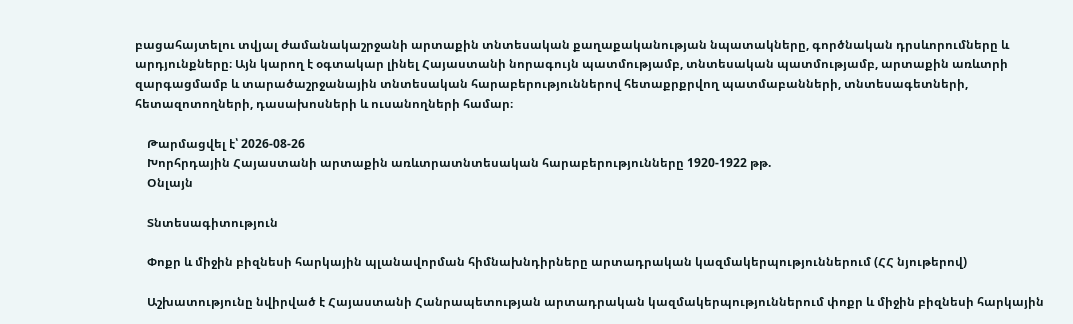բացահայտելու տվյալ ժամանակաշրջանի արտաքին տնտեսական քաղաքականության նպատակները, գործնական դրսևորումները և արդյունքները։ Այն կարող է օգտակար լինել Հայաստանի նորագույն պատմությամբ, տնտեսական պատմությամբ, արտաքին առևտրի զարգացմամբ և տարածաշրջանային տնտեսական հարաբերություններով հետաքրքրվող պատմաբանների, տնտեսագետների, հետազոտողների, դասախոսների և ուսանողների համար։

    Թարմացվել է՝ 2026-08-26
    Խորհրդային Հայաստանի արտաքին առևտրատնտեսական հարաբերությունները 1920-1922 թթ.
    Օնլայն

    Տնտեսագիտություն

    Փոքր և միջին բիզնեսի հարկային պլանավորման հիմնախնդիրները արտադրական կազմակերպություններում (ՀՀ նյութերով)

    Աշխատությունը նվիրված է Հայաստանի Հանրապետության արտադրական կազմակերպություններում փոքր և միջին բիզնեսի հարկային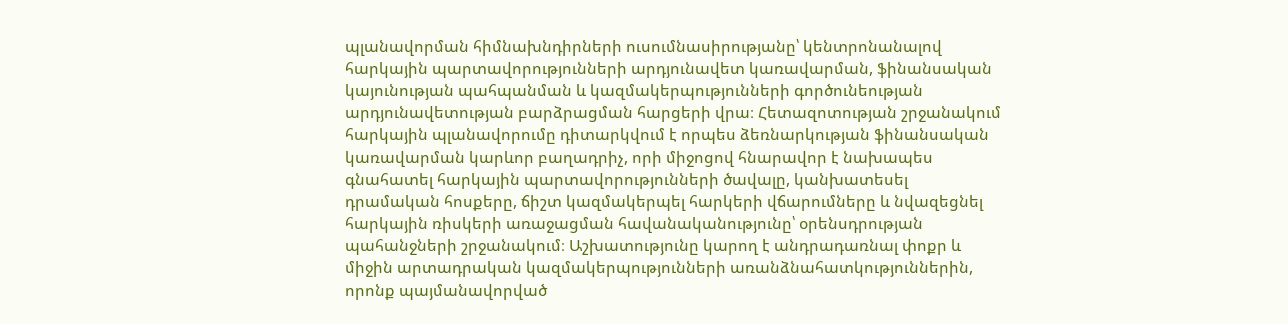պլանավորման հիմնախնդիրների ուսումնասիրությանը՝ կենտրոնանալով հարկային պարտավորությունների արդյունավետ կառավարման, ֆինանսական կայունության պահպանման և կազմակերպությունների գործունեության արդյունավետության բարձրացման հարցերի վրա։ Հետազոտության շրջանակում հարկային պլանավորումը դիտարկվում է որպես ձեռնարկության ֆինանսական կառավարման կարևոր բաղադրիչ, որի միջոցով հնարավոր է նախապես գնահատել հարկային պարտավորությունների ծավալը, կանխատեսել դրամական հոսքերը, ճիշտ կազմակերպել հարկերի վճարումները և նվազեցնել հարկային ռիսկերի առաջացման հավանականությունը՝ օրենսդրության պահանջների շրջանակում։ Աշխատությունը կարող է անդրադառնալ փոքր և միջին արտադրական կազմակերպությունների առանձնահատկություններին, որոնք պայմանավորված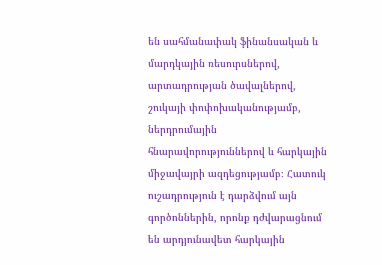են սահմանափակ ֆինանսական և մարդկային ռեսուրսներով, արտադրության ծավալներով, շուկայի փոփոխականությամբ, ներդրումային հնարավորություններով և հարկային միջավայրի ազդեցությամբ։ Հատուկ ուշադրություն է դարձվում այն գործոններին, որոնք դժվարացնում են արդյունավետ հարկային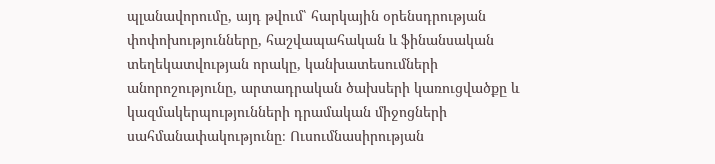պլանավորումը, այդ թվում՝ հարկային օրենսդրության փոփոխությունները, հաշվապահական և ֆինանսական տեղեկատվության որակը, կանխատեսումների անորոշությունը, արտադրական ծախսերի կառուցվածքը և կազմակերպությունների դրամական միջոցների սահմանափակությունը։ Ուսումնասիրության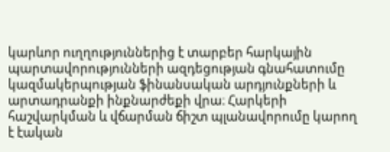կարևոր ուղղություններից է տարբեր հարկային պարտավորությունների ազդեցության գնահատումը կազմակերպության ֆինանսական արդյունքների և արտադրանքի ինքնարժեքի վրա։ Հարկերի հաշվարկման և վճարման ճիշտ պլանավորումը կարող է էական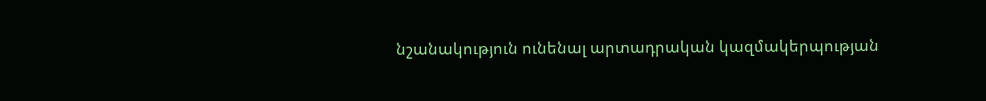նշանակություն ունենալ արտադրական կազմակերպության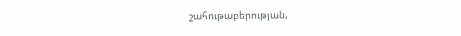շահութաբերության,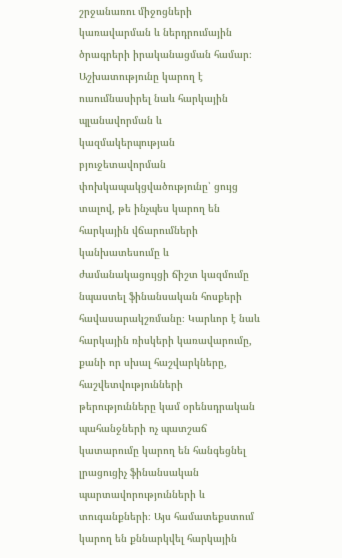շրջանառու միջոցների կառավարման և ներդրումային ծրագրերի իրականացման համար։ Աշխատությունը կարող է ուսումնասիրել նաև հարկային պլանավորման և կազմակերպության բյուջետավորման փոխկապակցվածությունը՝ ցույց տալով, թե ինչպես կարող են հարկային վճարումների կանխատեսումը և ժամանակացույցի ճիշտ կազմումը նպաստել ֆինանսական հոսքերի հավասարակշռմանը։ Կարևոր է նաև հարկային ռիսկերի կառավարումը, քանի որ սխալ հաշվարկները, հաշվետվությունների թերությունները կամ օրենսդրական պահանջների ոչ պատշաճ կատարումը կարող են հանգեցնել լրացուցիչ ֆինանսական պարտավորությունների և տուգանքների։ Այս համատեքստում կարող են քննարկվել հարկային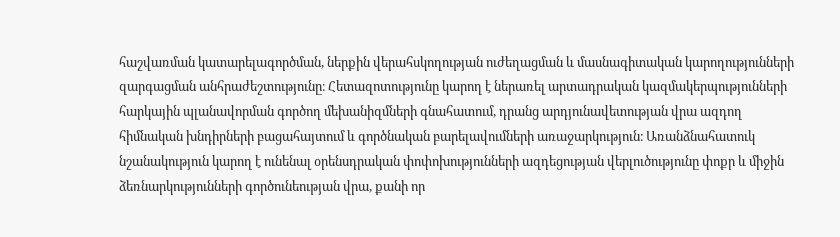հաշվառման կատարելագործման, ներքին վերահսկողության ուժեղացման և մասնագիտական կարողությունների զարգացման անհրաժեշտությունը։ Հետազոտությունը կարող է ներառել արտադրական կազմակերպությունների հարկային պլանավորման գործող մեխանիզմների գնահատում, դրանց արդյունավետության վրա ազդող հիմնական խնդիրների բացահայտում և գործնական բարելավումների առաջարկություն։ Առանձնահատուկ նշանակություն կարող է ունենալ օրենսդրական փոփոխությունների ազդեցության վերլուծությունը փոքր և միջին ձեռնարկությունների գործունեության վրա, քանի որ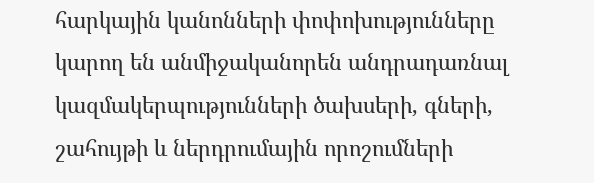հարկային կանոնների փոփոխությունները կարող են անմիջականորեն անդրադառնալ կազմակերպությունների ծախսերի, գների, շահույթի և ներդրումային որոշումների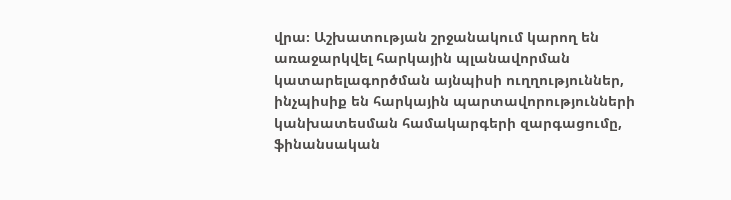վրա։ Աշխատության շրջանակում կարող են առաջարկվել հարկային պլանավորման կատարելագործման այնպիսի ուղղություններ, ինչպիսիք են հարկային պարտավորությունների կանխատեսման համակարգերի զարգացումը, ֆինանսական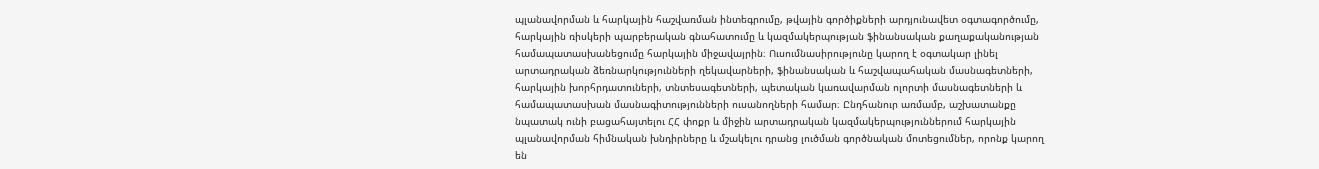պլանավորման և հարկային հաշվառման ինտեգրումը, թվային գործիքների արդյունավետ օգտագործումը, հարկային ռիսկերի պարբերական գնահատումը և կազմակերպության ֆինանսական քաղաքականության համապատասխանեցումը հարկային միջավայրին։ Ուսումնասիրությունը կարող է օգտակար լինել արտադրական ձեռնարկությունների ղեկավարների, ֆինանսական և հաշվապահական մասնագետների, հարկային խորհրդատուների, տնտեսագետների, պետական կառավարման ոլորտի մասնագետների և համապատասխան մասնագիտությունների ուսանողների համար։ Ընդհանուր առմամբ, աշխատանքը նպատակ ունի բացահայտելու ՀՀ փոքր և միջին արտադրական կազմակերպություններում հարկային պլանավորման հիմնական խնդիրները և մշակելու դրանց լուծման գործնական մոտեցումներ, որոնք կարող են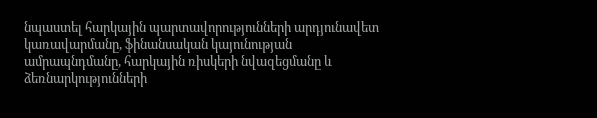նպաստել հարկային պարտավորությունների արդյունավետ կառավարմանը, ֆինանսական կայունության ամրապնդմանը, հարկային ռիսկերի նվազեցմանը և ձեռնարկությունների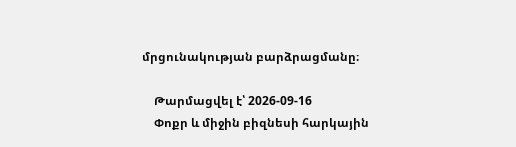մրցունակության բարձրացմանը։

    Թարմացվել է՝ 2026-09-16
    Փոքր և միջին բիզնեսի հարկային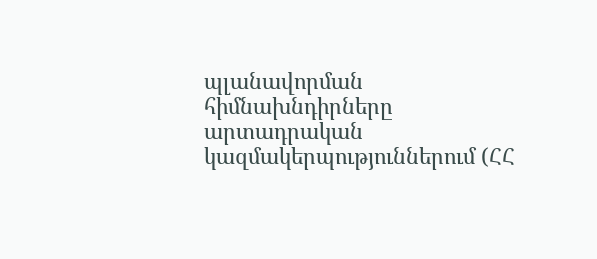պլանավորման հիմնախնդիրները արտադրական կազմակերպություններում (ՀՀ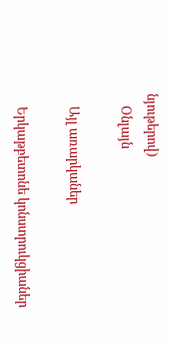նյութերով)
    Օնլայն

    Այլ առարկաներ

    Երկաթբետոնե կոնստրուկցիաներ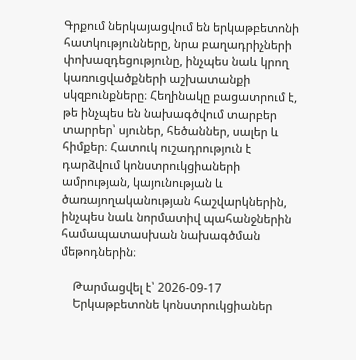Գրքում ներկայացվում են երկաթբետոնի հատկությունները, նրա բաղադրիչների փոխազդեցությունը, ինչպես նաև կրող կառուցվածքների աշխատանքի սկզբունքները։ Հեղինակը բացատրում է, թե ինչպես են նախագծվում տարբեր տարրեր՝ սյուներ, հեծաններ, սալեր և հիմքեր։ Հատուկ ուշադրություն է դարձվում կոնստրուկցիաների ամրության, կայունության և ծառայողականության հաշվարկներին, ինչպես նաև նորմատիվ պահանջներին համապատասխան նախագծման մեթոդներին։

    Թարմացվել է՝ 2026-09-17
    Երկաթբետոնե կոնստրուկցիաներ